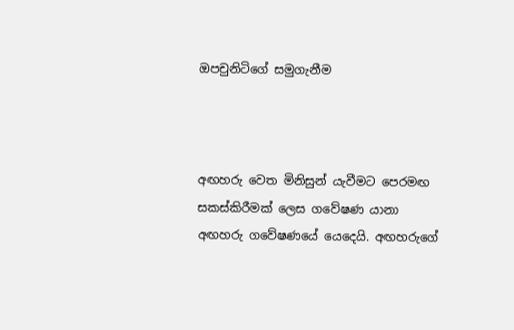ඔපචුනිටිගේ සමුගැනීම



අඟහරු වෙත මිනිසුන් යැවීමට පෙරමඟ සකස්කිරීමක් ලෙස ගවේෂණ යානා අඟහරු ගවේෂණයේ යෙදෙයි. අඟහරුගේ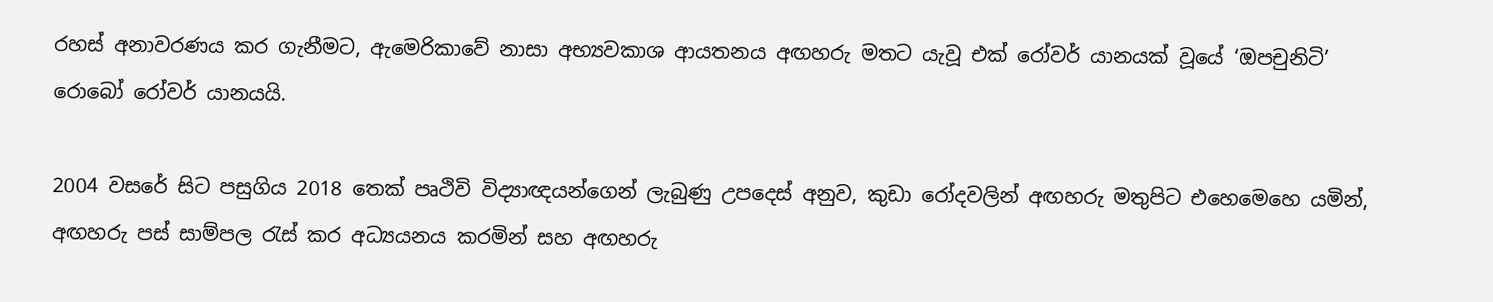රහස් අනාවරණය කර ගැනීමට, ඇමෙරිකාවේ නාසා අභ්‍යවකාශ ආයතනය අඟහරු මතට යැවූ එක් රෝවර් යානයක් වූයේ ‘ඔපචුනිටි’ රොබෝ රෝවර් යානයයි.

2004 වසරේ සිට පසුගිය 2018 තෙක් පෘථිවි විද්‍යාඥයන්ගෙන් ලැබුණු උපදෙස් අනුව, කුඩා රෝදවලින් අඟහරු මතුපිට එහෙමෙහෙ යමින්, අඟහරු පස් සාම්පල රැස් කර අධ්‍යයනය කරමින් සහ අඟහරු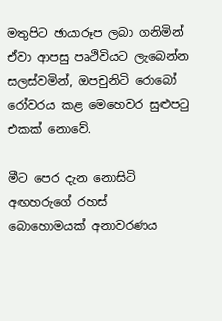මතුපිට ඡායාරූප ලබා ගනිමින් ඒවා ආපසු පෘථිවියට ලැබෙන්න සලස්වමින්, ඔපචුනිටි රොබෝ රෝවරය කළ මෙහෙවර සුළුපටු එකක් නොවේ.

මීට පෙර දැන නොසිටි අඟහරුගේ රහස් බොහොමයක් අනාවරණය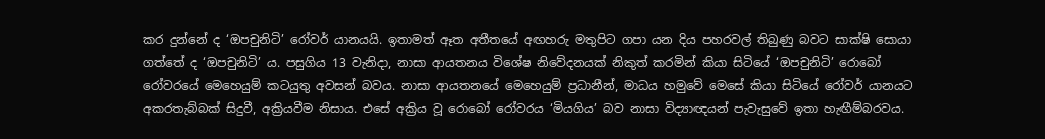කර දුන්නේ ද ‘ඔපචුනිටි’ රෝවර් යානයයි. ඉතාමත් ඈත අතීතයේ අඟහරු මතුපිට ගපා යන දිය පහරවල් තිබුණු බවට සාක්ෂි සොයා ගත්තේ ද ‘ඔපචුනිටි’ ය. පසුගිය 13 වැනිදා, නාසා ආයතනය විශේෂ නිවේදනයක් නිකුත් කරමින් කියා සිටියේ ‘ඔපචුනිටි’ රොබෝ රෝවරයේ මෙහෙයුම් කටයුතු අවසන් බවය. නාසා ආයතනයේ මෙහෙයුම් ප්‍රධානීන්, මාධය හමුවේ මෙසේ කියා සිටියේ රෝවර් යානයට අකරතැබ්බක් සිදුවී, අක්‍රියවීම නිසාය. එසේ අක්‍රිය වූ රොබෝ රෝවරය ‘මියගිය’ බව නාසා විද්‍යාඥයන් පැවැසුවේ ඉතා හැඟීම්බරවය.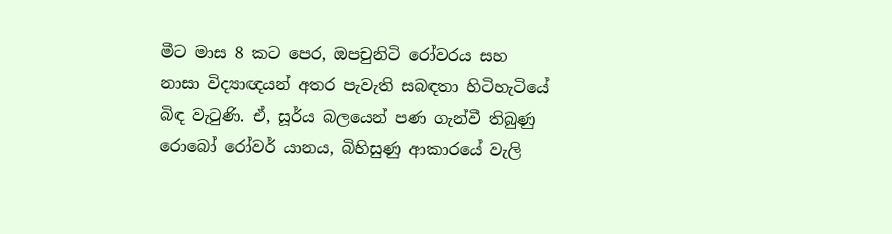මීට මාස 8 කට පෙර, ඔපචුනිටි රෝවරය සහ නාසා විද්‍යාඥයන් අතර පැවැති සබඳතා හිටිහැටියේ බිඳ වැටුණි. ඒ, සූර්ය බලයෙන් පණ ගැන්වී තිබුණු රොබෝ රෝවර් යානය, බිහිසුණු ආකාරයේ වැලි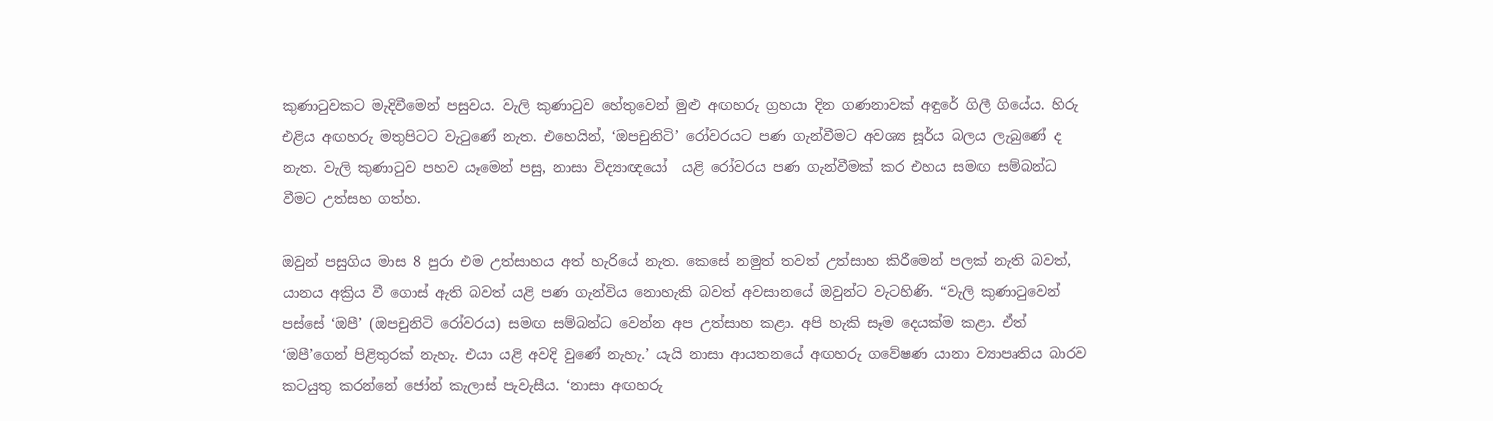කුණාටුවකට මැදිවීමෙන් පසුවය. වැලි කුණාටුව හේතුවෙන් මුළු අඟහරු ග්‍රහයා දින ගණනාවක් අඳුරේ ගිලී ගියේය. හිරු එළිය අඟහරු මතුපිටට වැටුණේ නැත. එහෙයින්, ‘ඔපචුනිටි’ රෝවරයට පණ ගැන්වීමට අවශ්‍ය සූර්ය බලය ලැබුණේ ද නැත. වැලි කුණාටුව පහව යෑමෙන් පසු, නාසා විද්‍යාඥයෝ  යළි රෝවරය පණ ගැන්වීමක් කර එහය සමඟ සම්බන්ධ වීමට උත්සහ ගත්හ.

ඔවුන් පසුගිය මාස 8 පුරා එම උත්සාහය අත් හැරියේ නැත. කෙසේ නමුත් තවත් උත්සාහ කිරීමෙන් පලක් නැති බවත්, යානය අක්‍රිය වී ගොස් ඇති බවත් යළි පණ ගැන්විය නොහැකි බවත් අවසානයේ ඔවුන්ට වැටහිණි. “වැලි කුණාටුවෙන් පස්සේ ‘ඔපී’ (ඔපචුනිටි රෝවරය) සමඟ සම්බන්ධ වෙන්න අප උත්සාහ කළා. අපි හැකි සෑම දෙයක්ම කළා. ඒත් ‘ඔපී’ගෙන් පිළිතුරක් නැහැ. එයා යළි අවදි වුණේ නැහැ.’ යැයි නාසා ආයතනයේ අඟහරු ගවේෂණ යානා ව්‍යාපෘතිය බාරව කටයුතු කරන්නේ ජෝන් කැලාස් පැවැසීය. ‘නාසා අඟහරු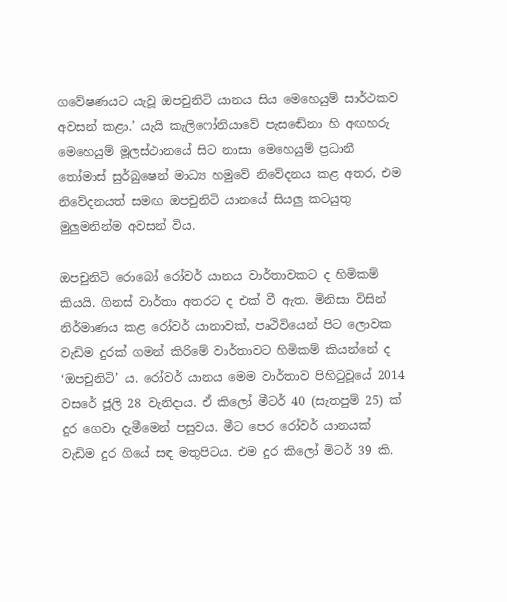ගවේෂණයට යැවූ ඔපචුනිටි යානය සිය මෙහෙයුම් සාර්ථකව අවසන් කළා.’ යැයි කැලිෆෝනියාවේ පැසඬේනා හි අඟහරු මෙහෙයුම් මූලස්ථානයේ සිට නාසා මෙහෙයුම් ප්‍රධානී තෝමාස් සුර්බුෂෙන් මාධ්‍ය හමුවේ නිවේදනය කළ අතර, එම නිවේදනයත් සමඟ ඔපචුනිටි යානයේ සියලු කටයුතු මුලුමනින්ම අවසන් විය.

ඔපචුනිටි රොබෝ රෝවර් යානය වාර්තාවකට ද හිමිකම් කියයි. ගිනස් වාර්තා අතරට ද එක් වී ඇත. මිනිසා විසින් නිර්මාණය කළ රෝවර් යානාවක්, පෘථිවියෙන් පිට ලොවක වැඩිම දුරක් ගමන් කිරිමේ වාර්තාවට හිමිකම් කියන්නේ ද ‘ඔපචුනිටි’ ය. රෝවර් යානය මෙම වාර්තාව පිහිටුවූයේ 2014 වසරේ ජූලි 28 වැනිදාය. ඒ කිලෝ මීටර් 40 (සැතපුම් 25) ක් දුර ගෙවා දැමීමෙන් පසුවය. මීට පෙර රෝවර් යානයක් වැඩිම දුර ගියේ සඳ මතුපිටය. එම දුර කිලෝ මිටර් 39 කි.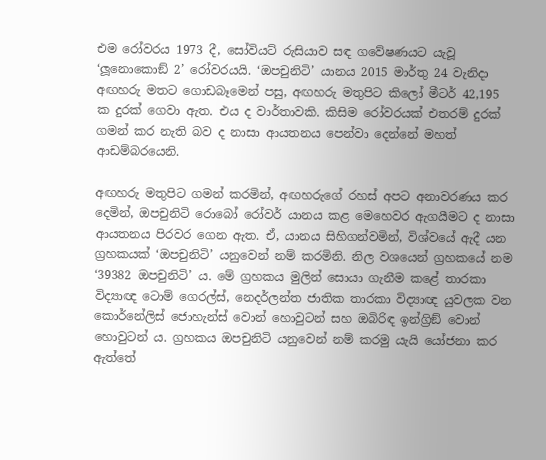එම රෝවරය 1973 දී, සෝවියට් රුසියාව සඳ ගවේෂණයට යැවූ ‘ලූනොකොඞ් 2’ රෝවරයයි. ‘ඔපචුනිටි’ යානය 2015 මාර්තු 24 වැනිදා අඟහරු මතට ගොඩබෑමෙන් පසු, අඟහරු මතුපිට කිලෝ මීටර් 42,195 ක දුරක් ගෙවා ඇත. එය ද වාර්තාවකි. කිසිම රෝවරයක් එතරම් දුරක් ගමන් කර නැති බව ද නාසා ආයතනය පෙන්වා දෙන්නේ මහත් ආඩම්බරයෙනි.

අඟහරු මතුපිට ගමන් කරමින්, අඟහරුගේ රහස් අපට අනාවරණය කර දෙමින්, ඔපචුනිටි රොබෝ රෝවර් යානය කළ මෙහෙවර ඇගයීමට ද නාසා ආයතනය පිරවර ගෙන ඇත. ඒ, යානය සිහිගන්වමින්, විශ්වයේ ඇදී යන ග්‍රහකයක් ‘ඔපචුනිටි’ යනුවෙන් නම් කරමිනි. නිල වශයෙන් ග්‍රහකයේ නම ‘39382 ඔපචුනිටි’ ය. මේ ග්‍රහකය මුලින් සොයා ගැනීම කළේ තාරකා විද්‍යාඥ ටොම් ගෙරල්ස්, නෙදර්ලන්ත ජාතික තාරකා විද්‍යාඥ යුවලක වන කොර්නේලිස් ජොහැන්ස් වොන් හොවුටන් සහ ඔබිරිඳ ඉන්ග්‍රිඞ් වොන් හොවුටන් ය. ග්‍රහකය ඔපචුනිටි යනුවෙන් නම් කරමු යැයි යෝජනා කර ඇත්තේ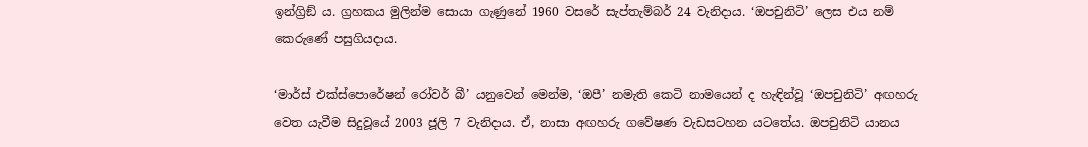ඉන්ග්‍රිඞ් ය. ග්‍රහකය මුලින්ම සොයා ගැණුනේ 1960 වසරේ සැප්තැම්බර් 24 වැනිදාය. ‘ඔපචුනිටි’ ලෙස එය නම් කෙරුණේ පසුගියදාය.

‘මාර්ස් එක්ස්පොරේෂන් රෝවර් බී’ යනුවෙන් මෙන්ම, ‘ඔපී’ නමැති කෙටි නාමයෙන් ද හැඳින්වූ ‘ඔපචුනිටි’ අඟහරු වෙත යැවීම සිදුවූයේ 2003 ජූලි 7 වැනිදාය. ඒ, නාසා අඟහරු ගවේෂණ වැඩසටහන යටතේය. ඔපචුනිටි යානය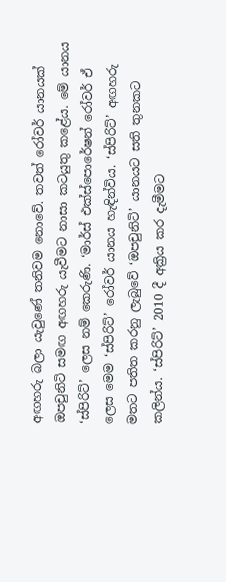අඟහරු බලා යැවුණේ තනිවම නොවේ. තවත් රෝවර් යානයක් ඔපචුනිටි සමඟ අඟහරු යැවීමට නාසා කටයුතු කළේය. මේ යානය ‘ස්පිරිට්’ ලෙස නම් කෙරුණි. ‘මාර්ස් එක්ස්පොරේෂන් රෝවර් ඒ ලෙස මෙම ‘ස්පිරිට්’ රෝවර් යානය හැඳින්විය. ‘ස්පිරිට්’ අඟහරු මතට පතිත කරනු ලැබුවේ ‘ඔපචුනිටි’ යානයට සති තුනකට කලින්ය. ‘ස්පිරිට්’ 2010 දී අක්‍රිය කර දැමීමට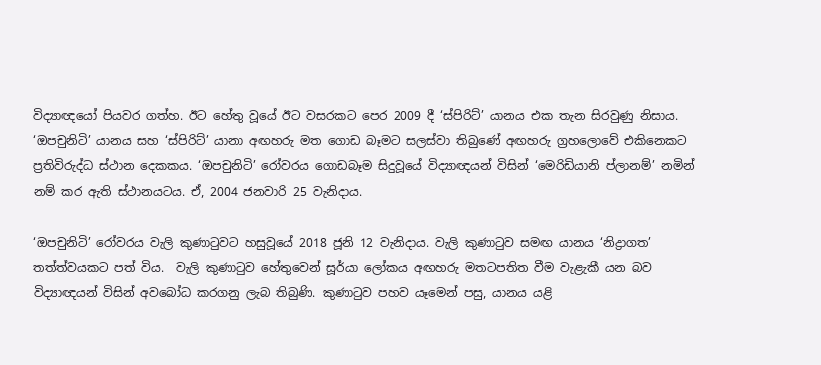විද්‍යාඥයෝ පියවර ගත්හ. ඊට හේතු වූයේ ඊට වසරකට පෙර 2009 දී ‘ස්පිරිට්’ යානය එක තැන සිරවුණු නිසාය. ‘ඔපචුනිටි’ යානය සහ ‘ස්පිරිට්’ යානා අඟහරු මත ගොඩ බෑමට සලස්වා තිබුණේ අඟහරු ග්‍රහලොවේ එකිනෙකට ප්‍රතිවිරුද්ධ ස්ථාන දෙකකය. ‘ඔපචුනිටි’ රෝවරය ගොඩබෑම සිදුවූයේ විද්‍යාඥයන් විසින් ‘මෙරිඩියානි ප්ලානම්’ නමින් නම් කර ඇති ස්ථානයටය. ඒ, 2004 ජනවාරි 25 වැනිදාය.

‘ඔපචුනිටි’ රෝවරය වැලි කුණාටුවට හසුවූයේ 2018 ජූනි 12 වැනිදාය. වැලි කුණාටුව සමඟ යානය ‘නිද්‍රාගත’ තත්ත්වයකට පත් විය.  වැලි කුණාටුව හේතුවෙන් සූර්යා ලෝකය අඟහරු මතටපතිත වීම වැළැකී යන බව විද්‍යාඥයන් විසින් අවබෝධ කරගනු ලැබ තිබුණි. කුණාටුව පහව යෑමෙන් පසු, යානය යළි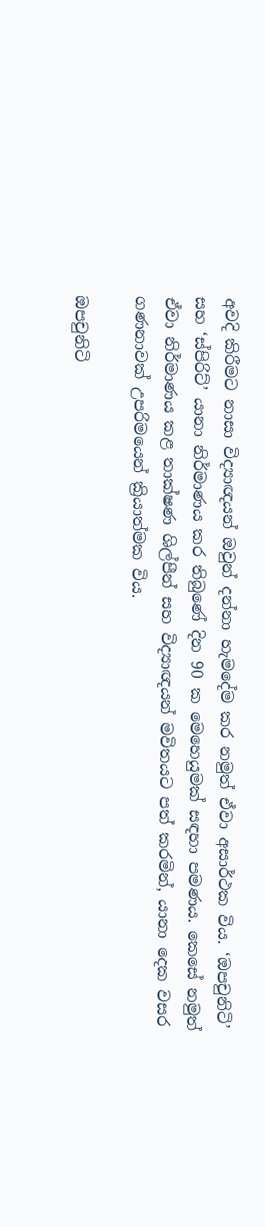අවදි කිරීමට නාසා විද්‍යාඥයන් ඔවුන් දන්නා හැමදේම කර නමුත් ඒවා අසාර්ථක විය. ‘ඔපචුනිටි’ සහ ‘ස්පිරිට්’ යානා නිර්මාණය කර තිබුණේ දින 90 ක මෙහෙයුමක් සඳහා පමණය. කෙසේ නමුත් ඒවා නිර්මාණය කළ තාක්ෂණ ශිල්පීන් සහ විද්‍යාඥයන් මවිතයට පත් කරමින්, යානා දෙක වසර ගණනාවක් උපරිමයෙන් ක්‍රියාත්මක විය.

ඔපචුනිටි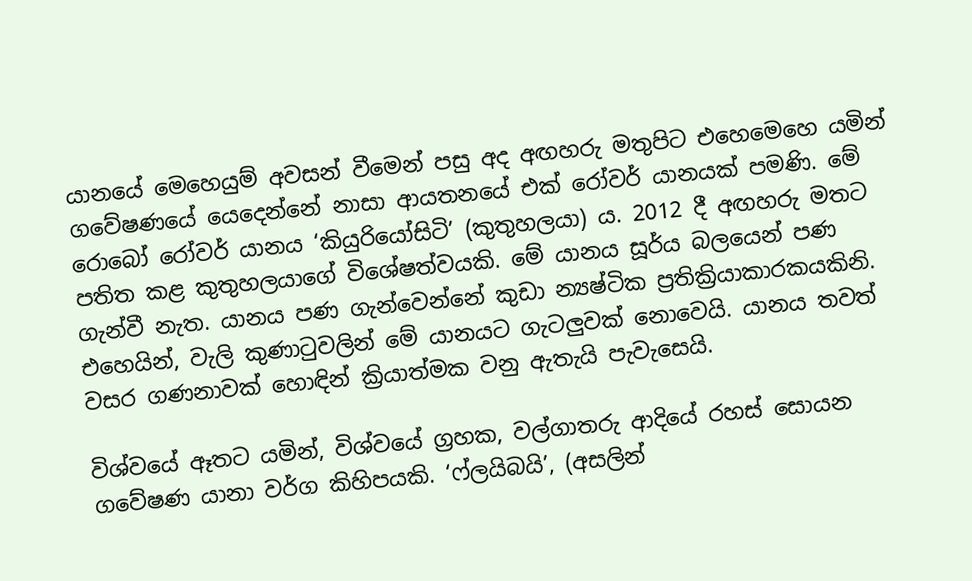යානයේ මෙහෙයුම් අවසන් වීමෙන් පසු අද අඟහරු මතුපිට එහෙමෙහෙ යමින් ගවේෂණයේ යෙදෙන්නේ නාසා ආයතනයේ එක් රෝවර් යානයක් පමණි. මේ රොබෝ රෝවර් යානය ‘කියුරියෝසිටි’ (කුතුහලයා) ය. 2012 දී අඟහරු මතට පතිත කළ කුතුහලයාගේ විශේෂත්වයකි. මේ යානය සූර්ය බලයෙන් පණ ගැන්වී නැත. යානය පණ ගැන්වෙන්නේ කුඩා න්‍යෂ්ටික ප්‍රතික්‍රියාකාරකයකිනි. එහෙයින්, වැලි කුණාටුවලින් මේ යානයට ගැටලුවක් නොවෙයි. යානය තවත් වසර ගණනාවක් හොඳින් ක්‍රියාත්මක වනු ඇතැයි පැවැසෙයි.

විශ්වයේ ඈතට යමින්, විශ්වයේ ග්‍රහක, වල්ගාතරු ආදියේ රහස් සොයන ගවේෂණ යානා වර්ග කිහිපයකි. ‘ෆ්ලයිබයි’, (අසලින්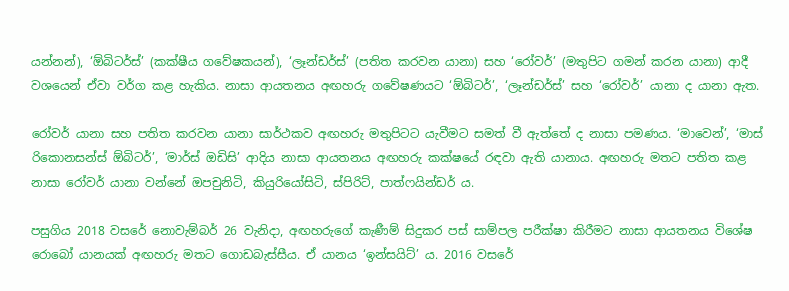යන්නන්), ‘ඕබිටර්ස්’ (කක්ෂීය ගවේෂකයන්), ‘ලෑන්ඩර්ස්’ (පතිත කරවන යානා) සහ ‘රෝවර්’ (මතුපිට ගමන් කරන යානා) ආදී වශයෙන් ඒවා වර්ග කළ හැකිය. නාසා ආයතනය අඟහරු ගවේෂණයට ‘ඕබිටර්’, ‘ලෑන්ඩර්ස්’ සහ ‘රෝවර්’ යානා ද යානා ඇත.

රෝවර් යානා සහ පතිත කරවන යානා සාර්ථකව අඟහරු මතුපිටට යැවීමට සමත් වී ඇත්තේ ද නාසා පමණය. ‘මාවෙන්’, ‘මාස් රිකොනසන්ස් ඕබිටර්’, ‘මාර්ස් ඔඩිසි’ ආදිය නාසා ආයතනය අඟහරු කක්ෂයේ රඳවා ඇති යානාය. අඟහරු මතට පතිත කළ නාසා රෝවර් යානා වන්නේ ඔපචුනිටි, කියුරියෝසිටි, ස්පිරිට්, පාත්ෆයින්ඩර් ය.

පසුගිය 2018 වසරේ නොවැම්බර් 26 වැනිදා, අඟහරුගේ කැණීම් සිදුකර පස් සාම්පල පරීක්ෂා කිරීමට නාසා ආයතනය විශේෂ රොබෝ යානයක් අඟහරු මතට ගොඩබැස්සීය. ඒ යානය ‘ඉන්සයිට්’ ය. 2016 වසරේ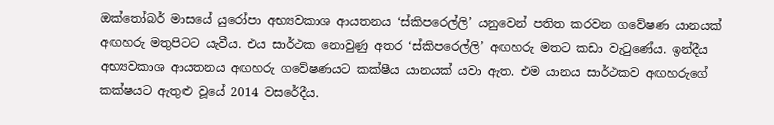ඔක්තෝබර් මාසයේ යුරෝපා අභ්‍යවකාශ ආයතනය ‘ස්කිපරෙල්ලි’ යනුවෙන් පතිත කරවන ගවේෂණ යානයක් අඟහරු මතුපිටට යැවීය. එය සාර්ථක නොවුණු අතර ‘ස්කිපරෙල්ලි’ අඟහරු මතට කඩා වැටුණේය. ඉන්දීය අභ්‍යවකාශ ආයතනය අඟහරු ගවේෂණයට කක්ෂීය යානයක් යවා ඇත. එම යානය සාර්ථකව අඟහරුගේ කක්ෂයට ඇතුළු වූයේ 2014 වසරේදීය.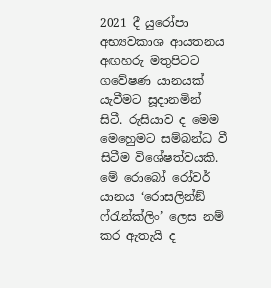2021 දී යුරෝපා අභ්‍යවකාශ ආයතනය අඟහරු මතුපිටට ගවේෂණ යානයක් යැවීමට සූදානමින් සිටී. රුසියාව ද මෙම මෙහෙුමට සම්බන්ධ වී සිටීම විශේෂත්වයකි. මේ රොබෝ රෝවර් යානය ‘රොසලින්ඞ් ෆ්රැන්ක්ලිං’ ලෙස නම් කර ඇතැයි ද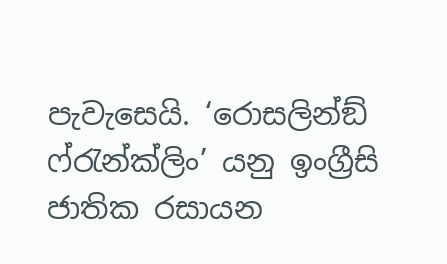පැවැසෙයි. ‘රොසලින්ඞ් ෆ්රැන්ක්ලිං’ යනු ඉංග්‍රීසි ජාතික රසායන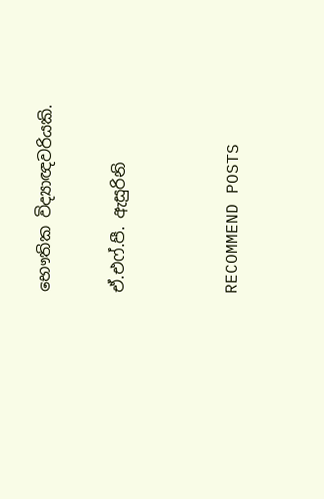භෞතික විද්‍යාඥවරියකි.

ඒ.එෆ්.පී. ඇසුරිනි


RECOMMEND POSTS